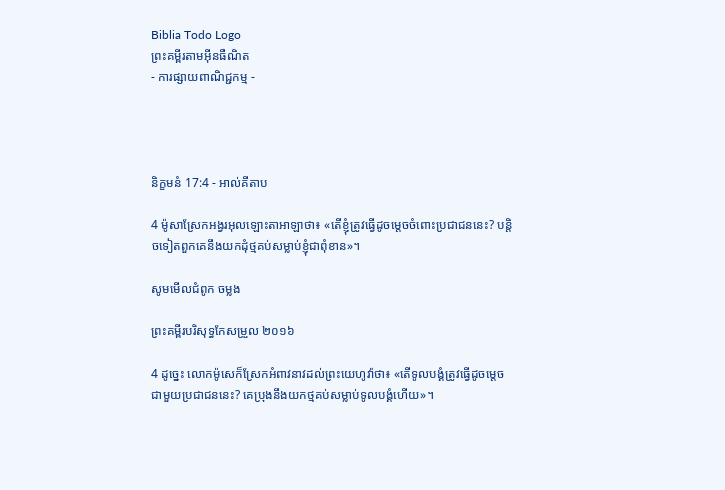Biblia Todo Logo
ព្រះគម្ពីរតាមអ៊ីនធឺណិត
- ការផ្សាយពាណិជ្ជកម្ម -




និក្ខមនំ 17:4 - អាល់គីតាប

4 ម៉ូសាស្រែកអង្វរអុលឡោះ‌តាអាឡាថា៖ «តើខ្ញុំត្រូវធ្វើដូចម្តេចចំពោះប្រជា‌ជននេះ? បន្តិចទៀតពួកគេនឹងយកដុំថ្មគប់សម្លាប់ខ្ញុំជាពុំខាន»។

សូមមើលជំពូក ចម្លង

ព្រះគម្ពីរបរិសុទ្ធកែសម្រួល ២០១៦

4 ដូច្នេះ លោកម៉ូសេក៏ស្រែកអំពាវ‌នាវដល់ព្រះ‌យេហូវ៉ាថា៖ «តើទូល‌បង្គំត្រូវធ្វើដូចម្តេចជាមួយប្រជា‌ជននេះ? គេប្រុងនឹងយកថ្មគប់សម្លាប់ទូល‌បង្គំហើយ»។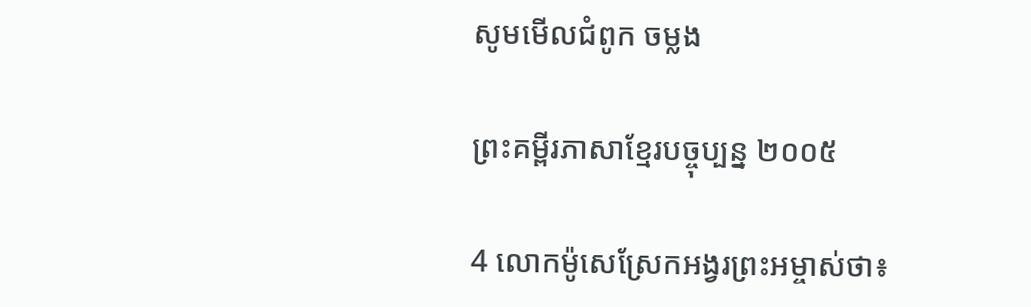សូមមើលជំពូក ចម្លង

ព្រះគម្ពីរភាសាខ្មែរបច្ចុប្បន្ន ២០០៥

4 លោកម៉ូសេស្រែកអង្វរព្រះ‌អម្ចាស់ថា៖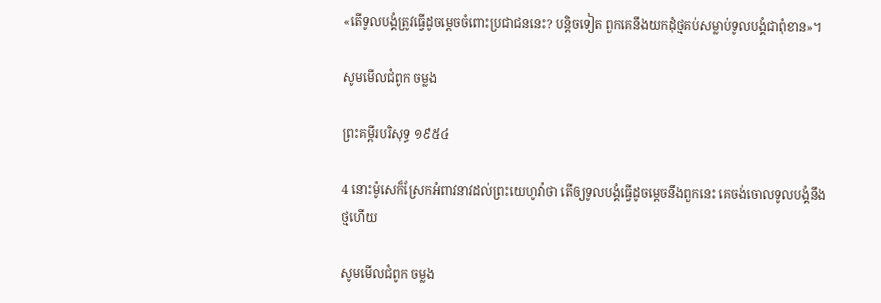«តើទូលបង្គំត្រូវធ្វើដូចម្ដេចចំពោះប្រជា‌ជននេះ? បន្តិចទៀត ពួកគេនឹងយកដុំថ្មគប់សម្លាប់ទូលបង្គំជាពុំ‌ខាន»។

សូមមើលជំពូក ចម្លង

ព្រះគម្ពីរបរិសុទ្ធ ១៩៥៤

4 នោះម៉ូសេក៏ស្រែកអំពាវ‌នាវដល់ព្រះ‌យេហូវ៉ាថា តើឲ្យទូលបង្គំធ្វើដូចម្តេចនឹងពួកនេះ គេចង់ចោលទូលបង្គំនឹងថ្មហើយ

សូមមើលជំពូក ចម្លង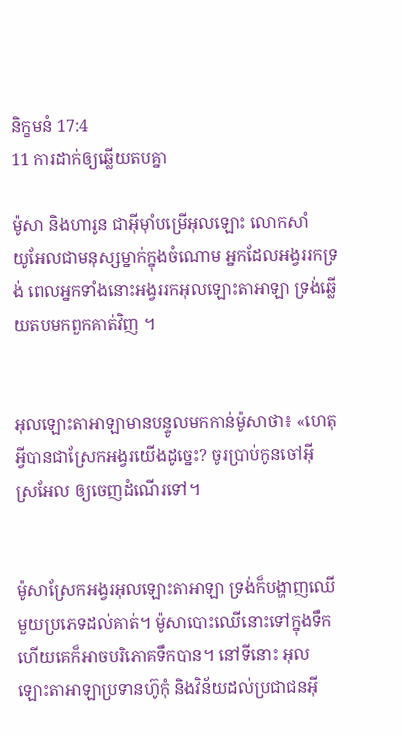និក្ខមនំ 17:4
11 ការដាក់ឲ្យឆ្លើយតបគ្នា

ម៉ូសា និងហារូន ជាអ៊ីមុាំបម្រើអុលឡោះ លោកសាំយូ‌អែលជាមនុស្សម្នាក់ក្នុងចំណោម អ្នកដែលអង្វររកទ្រង់ ពេលអ្នកទាំងនោះអង្វររកអុលឡោះ‌តាអាឡា ទ្រង់ឆ្លើយតបមកពួកគាត់វិញ ។


អុលឡោះ‌តាអាឡាមានបន្ទូលមកកាន់ម៉ូសាថា៖ «ហេតុអ្វីបានជាស្រែកអង្វរយើងដូច្នេះ? ចូរប្រាប់កូនចៅអ៊ីស្រ‌អែល ឲ្យចេញដំណើរទៅ។


ម៉ូសាស្រែកអង្វរអុលឡោះ‌តាអាឡា ទ្រង់ក៏បង្ហាញឈើមួយប្រភេទដល់គាត់។ ម៉ូសាបោះឈើនោះទៅក្នុងទឹក ហើយគេក៏អាចបរិភោគទឹកបាន។ នៅទីនោះ អុលឡោះ‌តាអាឡាប្រទានហ៊ូកុំ និងវិន័យដល់ប្រជា‌ជនអ៊ី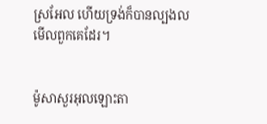ស្រ‌អែល ហើយទ្រង់ក៏បានល្បងលមើលពួកគេដែរ។


ម៉ូសាសួរអុលឡោះ‌តា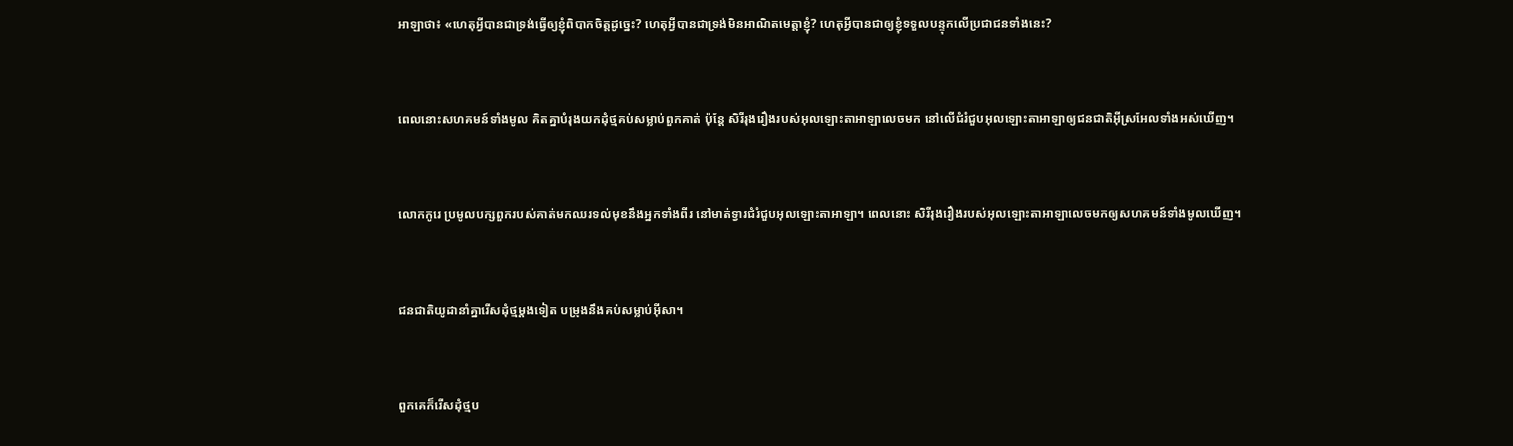អាឡាថា៖ «ហេតុអ្វីបានជាទ្រង់ធ្វើឲ្យខ្ញុំពិបាកចិត្តដូច្នេះ? ហេតុអ្វីបានជាទ្រង់មិនអាណិតមេត្តាខ្ញុំ? ហេតុអ្វីបានជាឲ្យខ្ញុំទទួលបន្ទុកលើប្រជា‌ជនទាំងនេះ?


ពេលនោះសហគមន៍ទាំងមូល គិតគ្នាបំរុងយកដុំថ្មគប់សម្លាប់ពួកគាត់ ប៉ុន្តែ សិរី‌រុង‌រឿងរបស់អុលឡោះ‌តាអាឡាលេចមក នៅលើជំរំជួបអុលឡោះ‌តាអាឡាឲ្យជន‌ជាតិអ៊ីស្រ‌អែលទាំងអស់ឃើញ។


លោកកូរេ ប្រមូលបក្សពួករបស់គាត់មកឈរទល់មុខនឹងអ្នកទាំងពីរ នៅមាត់ទ្វារជំរំជួបអុលឡោះ‌តាអាឡា។ ពេលនោះ សិរី‌រុង‌រឿងរបស់អុលឡោះ‌តាអាឡាលេចមកឲ្យសហគមន៍ទាំងមូលឃើញ។


ជន‌ជាតិយូដានាំគ្នារើសដុំថ្មម្ដងទៀត បម្រុងនឹងគប់សម្លាប់អ៊ីសា។


ពួកគេក៏រើសដុំថ្មប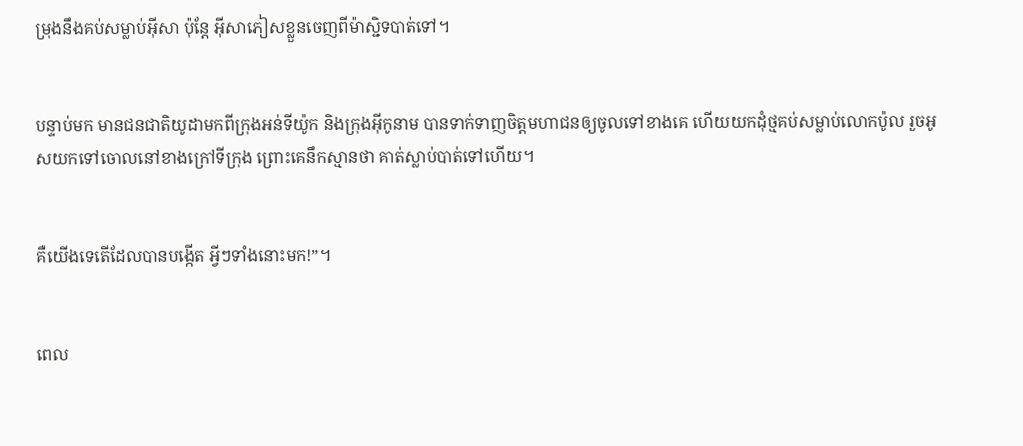ម្រុងនឹងគប់សម្លាប់អ៊ីសា ប៉ុន្ដែ អ៊ីសាភៀសខ្លួនចេញពីម៉ាស្ជិទបាត់ទៅ។


បន្ទាប់មក មានជន‌ជាតិយូដាមកពីក្រុងអន់‌ទី‌យ៉ូក និងក្រុងអ៊ីកូ‌នាម បានទាក់‌ទាញចិត្ដមហា‌ជនឲ្យចូលទៅខាងគេ ហើយយកដុំថ្មគប់សម្លាប់លោកប៉ូល រួចអូសយកទៅចោលនៅខាងក្រៅទី‌ក្រុង ព្រោះគេនឹកស្មានថា គាត់ស្លាប់បាត់ទៅហើយ។


គឺយើងទេតើដែលបានបង្កើត អ្វីៗទាំងនោះមក!”។


ពេល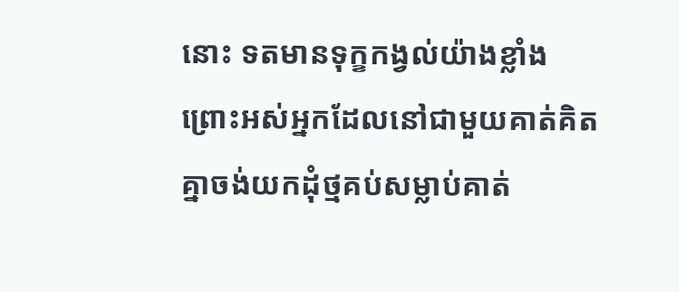នោះ ទតមានទុក្ខកង្វល់យ៉ាងខ្លាំង ព្រោះអស់អ្នកដែលនៅជាមួយគាត់គិតគ្នាចង់យកដុំថ្មគប់សម្លាប់គាត់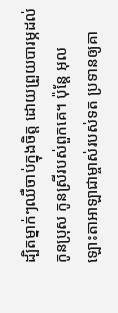ដ្បិតម្នាក់ៗឈឺចាប់ក្នុងចិត្ត ដោយព្រួយបារម្ភដល់កូនប្រុស កូនស្រីរបស់ពួកគេ។ ប៉ុន្តែ អុលឡោះ‌តាអាឡាជាម្ចាស់របស់ទត ប្រទានឲ្យគា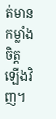ត់មានកម្លាំងចិត្តឡើងវិញ។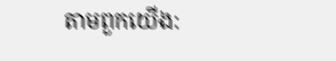តាមពួកយើង: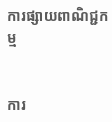ការផ្សាយពាណិជ្ជកម្ម


ការ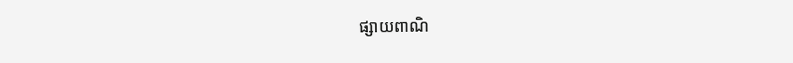ផ្សាយពាណិ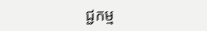ជ្ជកម្ម